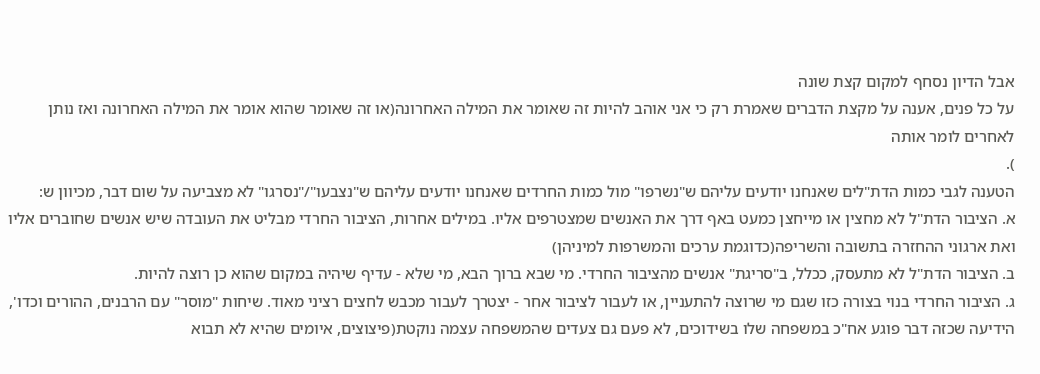אבל הדיון נסחף למקום קצת שונה
על כל פנים, אענה על מקצת הדברים שאמרת רק כי אני אוהב להיות זה שאומר את המילה האחרונה(או זה שאומר שהוא אומר את המילה האחרונה ואז נותן לאחרים לומר אותה
).
הטענה לגבי כמות הדת"לים שאנחנו יודעים עליהם ש"נשרפו" מול כמות החרדים שאנחנו יודעים עליהם ש"נצבעו"/"נסרגו" לא מצביעה על שום דבר, מכיוון ש:
א. הציבור הדת"ל לא מחצין או מייחצן כמעט באף דרך את האנשים שמצטרפים אליו. במילים אחרות, הציבור החרדי מבליט את העובדה שיש אנשים שחוברים אליו ואת ארגוני ההחזרה בתשובה והשריפה(כדוגמת ערכים והמשרפות למיניהן)
ב. הציבור הדת"ל לא מתעסק, ככלל, ב"סריגת" אנשים מהציבור החרדי. מי שבא ברוך הבא, מי שלא - עדיף שיהיה במקום שהוא כן רוצה להיות.
ג. הציבור החרדי בנוי בצורה כזו שגם מי שרוצה להתעניין, או לעבור לציבור אחר - יצטרך לעבור מכבש לחצים רציני מאוד. שיחות "מוסר" עם הרבנים, ההורים וכדו', הידיעה שכזה דבר פוגע אח"כ במשפחה שלו בשידוכים, לא פעם גם צעדים שהמשפחה עצמה נוקטת(פיצוצים, איומים שהיא לא תבוא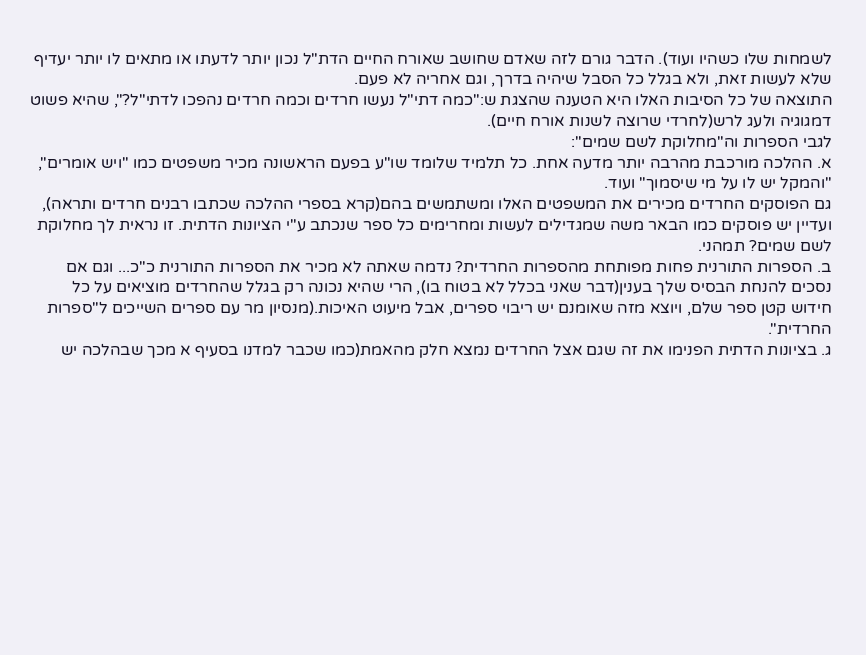לשמחות שלו כשהיו ועוד). הדבר גורם לזה שאדם שחושב שאורח החיים הדת"ל נכון יותר לדעתו או מתאים לו יותר יעדיף שלא לעשות זאת, ולא בגלל כל הסבל שיהיה בדרך, וגם אחריה לא פעם.
התוצאה של כל הסיבות האלו היא הטענה שהצגת ש:"כמה דתי"ל נעשו חרדים וכמה חרדים נהפכו לדתי"ל?", שהיא פשוט דמגוגיה ולעג לרש(לחרדי שרוצה לשנות אורח חיים).
לגבי הספרות וה"מחלוקת לשם שמים":
א. ההלכה מורכבת מהרבה יותר מדעה אחת. כל תלמיד שלומד שו"ע בפעם הראשונה מכיר משפטים כמו "ויש אומרים", "והמקל יש לו על מי שיסמוך" ועוד.
גם הפוסקים החרדים מכירים את המשפטים האלו ומשתמשים בהם(קרא בספרי ההלכה שכתבו רבנים חרדים ותראה), ועדיין יש פוסקים כמו הבאר משה שמגדילים לעשות ומחרימים כל ספר שנכתב ע"י הציונות הדתית. זו נראית לך מחלוקת לשם שמים? תמהני.
ב. הספרות התורנית פחות מפותחת מהספרות החרדית? נדמה שאתה לא מכיר את הספרות התורנית כ"כ... וגם אם נסכים להנחת הבסיס שלך בענין(דבר שאני בכלל לא בטוח בו), הרי שהיא נכונה רק בגלל שהחרדים מוציאים על כל חידוש קטן ספר שלם, ויוצא מזה שאומנם יש ריבוי ספרים, אבל מיעוט האיכות.(מנסיון מר עם ספרים השייכים ל"ספרות החרדית".
ג. בציונות הדתית הפנימו את זה שגם אצל החרדים נמצא חלק מהאמת(כמו שכבר למדנו בסעיף א מכך שבהלכה יש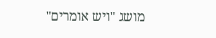מושג "ויש אומרים"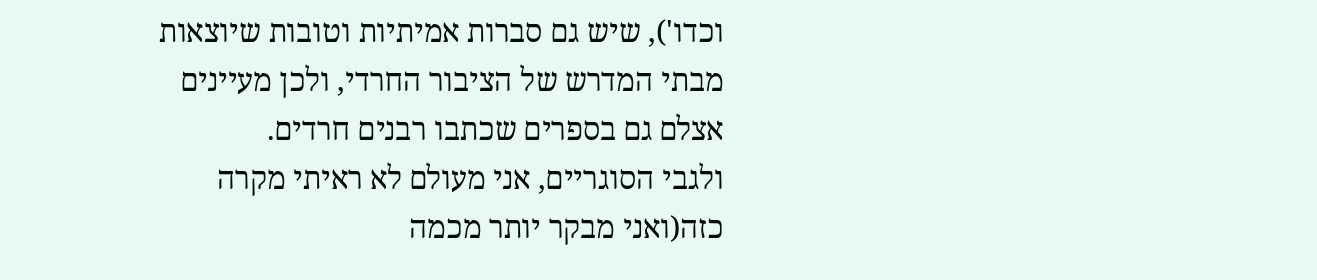וכדו'), שיש גם סברות אמיתיות וטובות שיוצאות מבתי המדרש של הציבור החרדי, ולכן מעיינים אצלם גם בספרים שכתבו רבנים חרדים.
ולגבי הסוגריים, אני מעולם לא ראיתי מקרה כזה(ואני מבקר יותר מכמה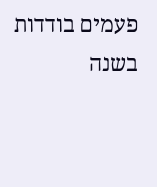פעמים בודדות בשנה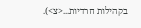בקהילות חרדיות...<צ>).